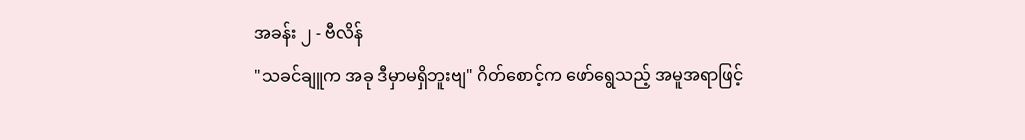အခန်း ၂ - ဗီလိန်
"သခင်ချူက အခု ဒီမှာမရှိဘူးဗျ" ဂိတ်စောင့်က ဖော်ရွေသည့် အမူအရာဖြင့်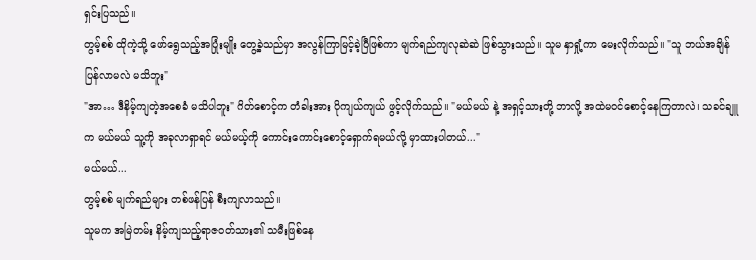ရှင်းပြသည်။
တွမ့်စစ် ထိုကဲ့သို့ ဖော်ရွေသည့်အပြုံးမျိုး တွေ့ခဲ့သည်မှာ အလွန်ကြာမြင့်ခဲ့ပြီဖြစ်ကာ မျက်ရည်ကျလုဆဲဆဲ ဖြစ်သွားသည်။ သူမ နှာရှုံ့ကာ မေးလိုက်သည်။ "သူ ဘယ်အချိန် ပြန်လာမလဲ မသိဘူး"
"အာ… ဒီနိမ့်ကျတဲ့အစေခံ မသိပါဘူး" ဂိတ်စောင့်က တံခါးအား ပိုကျယ်ကျယ် ဖွင့်လိုက်သည်။ "မယ်မယ် နဲ့ အရှင့်သားတို့ ဘာလို့ အထဲမဝင်စောင့်နေကြတာလဲ၊ သခင်ချူက မယ်မယ် သူ့ကို အခုလာရှာရင် မယ်မယ့်ကို ကောင်းကောင်းစောင့်ရှောက်ရမယ်လို့ မှာထားပါတယ်..."
မယ်မယ်...
တွမ့်စစ် မျက်ရည်များ တစ်ဖန်ပြန် စီးကျလာသည်။
သူမက အမြဲတမ်း နိမ့်ကျသည့်ရာဇဝတ်သား၏ သမီးဖြစ်နေ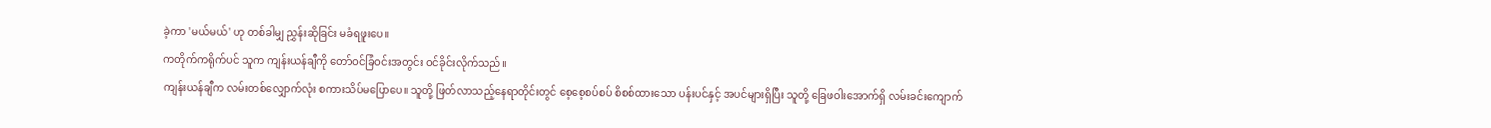ခဲ့ကာ 'မယ်မယ်' ဟု တစ်ခါမျှ ညွှန်းဆိုခြင်း မခံရဖူးပေ။
ကတိုက်ကရိုက်ပင် သူက ကျန်းယန်ချီကို တော်ဝင်ခြံဝင်းအတွင်း ဝင်ခိုင်းလိုက်သည်။
ကျန်းယန်ချီက လမ်းတစ်လျှောက်လုံး စကားသိပ်မပြောပေ။ သူတို့ ဖြတ်လာသည့်နေရာတိုင်းတွင် စေ့စေ့စပ်စပ် စိစစ်ထားသော ပန်းပင်နှင့် အပင်များရှိပြီး သူတို့ ခြေဖဝါးအောက်ရှိ လမ်းခင်းကျောက်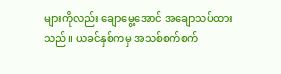များကိုလည်း ချောမွေ့အောင် အချောသပ်ထားသည်။ ယခင်နှစ်ကမှ အသစ်စက်စက်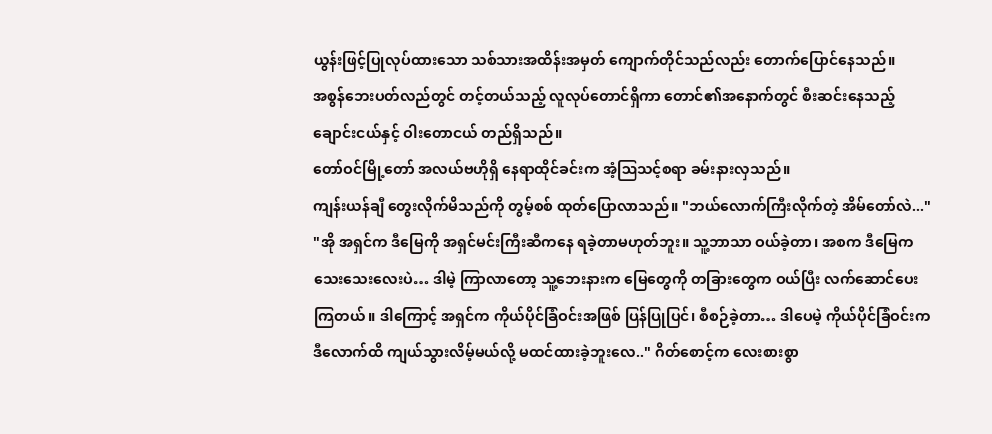ယွန်းဖြင့်ပြုလုပ်ထားသော သစ်သားအထိန်းအမှတ် ကျောက်တိုင်သည်လည်း တောက်ပြောင်နေသည်။
အစွန်ဘေးပတ်လည်တွင် တင့်တယ်သည့် လူလုပ်တောင်ရှိကာ တောင်၏အနောက်တွင် စီးဆင်းနေသည့် ချောင်းငယ်နှင့် ဝါးတောငယ် တည်ရှိသည်။
တော်ဝင်မြို့တော် အလယ်ဗဟိုရှိ နေရာထိုင်ခင်းက အံ့ဩသင့်စရာ ခမ်းနားလှသည်။
ကျန်းယန်ချီ တွေးလိုက်မိသည်ကို တွမ့်စစ် ထုတ်ပြောလာသည်။ "ဘယ်လောက်ကြီးလိုက်တဲ့ အိမ်တော်လဲ..."
"အို အရှင်က ဒီမြေကို အရှင်မင်းကြီးဆီကနေ ရခဲ့တာမဟုတ်ဘူး။ သူ့ဘာသာ ဝယ်ခဲ့တာ၊ အစက ဒီမြေက သေးသေးလေးပဲ… ဒါမဲ့ ကြာလာတော့ သူ့ဘေးနားက မြေတွေကို တခြားတွေက ဝယ်ပြီး လက်ဆောင်ပေးကြတယ်။ ဒါကြောင့် အရှင်က ကိုယ်ပိုင်ခြံဝင်းအဖြစ် ပြန်ပြုပြင်၊ စီစဉ်ခဲ့တာ… ဒါပေမဲ့ ကိုယ်ပိုင်ခြံဝင်းက ဒီလောက်ထိ ကျယ်သွားလိမ့်မယ်လို့ မထင်ထားခဲ့ဘူးလေ.." ဂိတ်စောင့်က လေးစားစွာ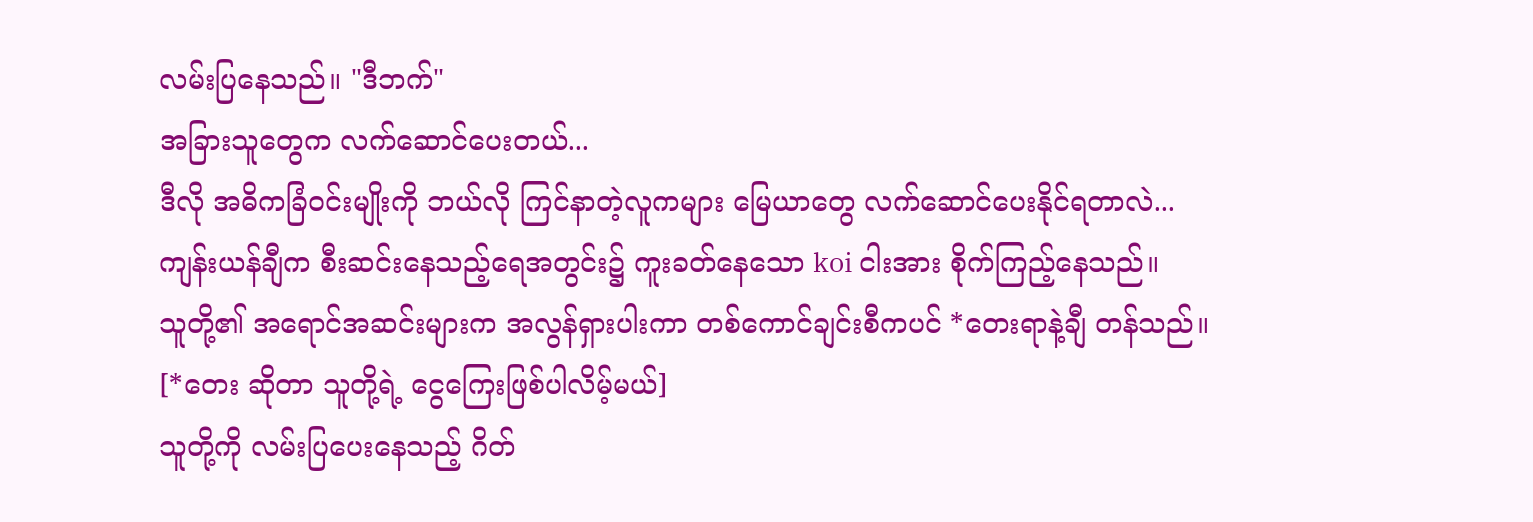လမ်းပြနေသည်။ "ဒီဘက်"
အခြားသူတွေက လက်ဆောင်ပေးတယ်...
ဒီလို အဓိကခြံဝင်းမျိုးကို ဘယ်လို ကြင်နာတဲ့လူကများ မြေယာတွေ လက်ဆောင်ပေးနိုင်ရတာလဲ...
ကျန်းယန်ချီက စီးဆင်းနေသည့်ရေအတွင်း၌ ကူးခတ်နေသော koi ငါးအား စိုက်ကြည့်နေသည်။
သူတို့၏ အရောင်အဆင်းများက အလွန်ရှားပါးကာ တစ်ကောင်ချင်းစီကပင် *တေးရာနဲ့ချီ တန်သည်။
[*တေး ဆိုတာ သူတို့ရဲ့ ငွေကြေးဖြစ်ပါလိမ့်မယ်]
သူတို့ကို လမ်းပြပေးနေသည့် ဂိတ်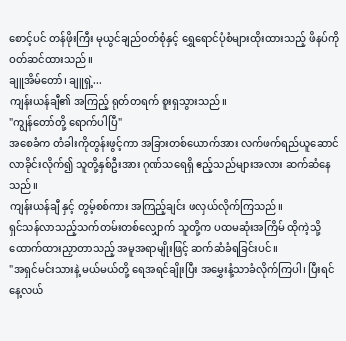စောင့်ပင် တန်ဖိုးကြီး မုယွင်ချည်ဝတ်စုံနှင့် ရွှေရောင်ပုံစံများထိုးထားသည့် ဖိနပ်ကို ဝတ်ဆင်ထားသည်။
ချူအိမ်တော်၊ ချူရှဲ့...
ကျန်းယန်ချီ၏ အကြည့် ရုတ်တရက် စူးရှသွားသည်။
"ကျွန်တော်တို့ ရောက်ပါပြီ"
အစေခံက တံခါးကိုတွန်းဖွင့်ကာ အခြားတစ်ယောက်အား လက်ဖက်ရည်ယူဆောင်လာခိုင်းလိုက်၍ သူတို့နှစ်ဦးအား ဂုဏ်သရေရှိ ဧည့်သည်များအလား ဆက်ဆံနေသည်။
ကျန်းယန်ချီ နှင့် တွမ့်စစ်ကား အကြည့်ချင်း ဖလှယ်လိုက်ကြသည်။
ရှင်သန်လာသည့်သက်တမ်းတစ်လျှောက် သူတို့က ပထမဆုံးအကြိမ် ထိုကဲ့သို့ ထောက်ထားညှာတာသည့် အမူအရာမျိုးဖြင့် ဆက်ဆံခံရခြင်းပင်။
"အရှင်မင်းသားနဲ့ မယ်မယ်တို့ ရေအရင်ချိုးပြီး အမွှေးနံ့သာခံလိုက်ကြပါ၊ ပြီးရင် နေ့လယ်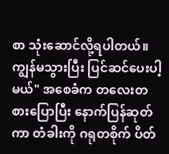စာ သုံးဆောင်လို့ရပါတယ်။ ကျွန်မသွားပြီး ပြင်ဆင်ပေးပါ့မယ်" အစေခံက တလေးတစားပြောပြီး နောက်ပြန်ဆုတ်ကာ တံခါးကို ဂရုတစိုက် ပိတ်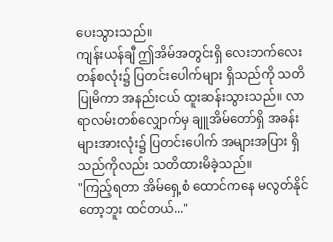ပေးသွားသည်။
ကျန်းယန်ချီ ဤအိမ်အတွင်းရှိ လေးဘက်လေးတန်စလုံး၌ ပြတင်းပေါက်များ ရှိသည်ကို သတိပြုမိကာ အနည်းငယ် ထူးဆန်းသွားသည်။ လာရာလမ်းတစ်လျှောက်မှ ချူအိမ်တော်ရှိ အခန်းများအားလုံး၌ ပြတင်းပေါက် အများအပြား ရှိသည်ကိုလည်း သတိထားမိခဲ့သည်။
"ကြည့်ရတာ အိမ်ရှေ့စံ ထောင်ကနေ မလွတ်နိုင်တော့ဘူး ထင်တယ်..."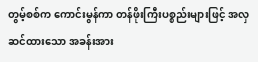တွမ့်စစ်က ကောင်းမွန်ကာ တန်ဖိုးကြီးပစ္စည်းများဖြင့် အလှဆင်ထားသော အခန်းအား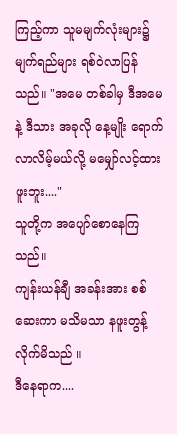ကြည့်ကာ သူမမျက်လုံးများ၌ မျက်ရည်များ ရစ်ဝဲလာပြန်သည်။ "အမေ တစ်ခါမှ ဒီအမေနဲ့ ဒီသား အခုလို နေ့မျိုး ရောက်လာလိမ့်မယ်လို့ မမျှော်လင့်ထားဖူးဘူး...."
သူတို့က အပျော်စောနေကြသည်။
ကျန်းယန်ချီ အခန်းအား စစ်ဆေးကာ မသိမသာ နဖူးတွန့်လိုက်မိသည် ။
ဒီနေရာက....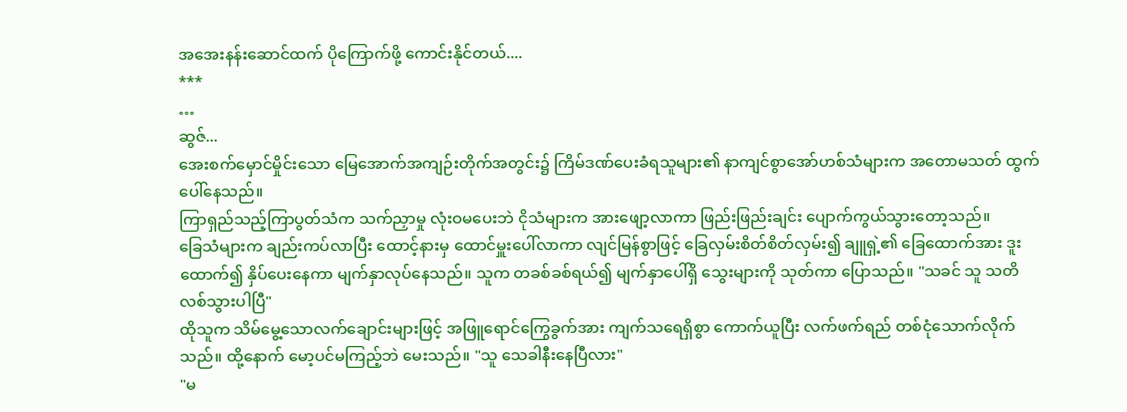အအေးနန်းဆောင်ထက် ပိုကြောက်ဖို့ ကောင်းနိုင်တယ်....
***
…
ဆွဇ်...
အေးစက်မှောင်မှိုင်းသော မြေအောက်အကျဉ်းတိုက်အတွင်း၌ ကြိမ်ဒဏ်ပေးခံရသူများ၏ နာကျင်စွာအော်ဟစ်သံများက အတောမသတ် ထွက်ပေါ်နေသည်။
ကြာရှည်သည့်ကြာပွတ်သံက သက်ညှာမှု လုံးဝမပေးဘဲ ငိုသံများက အားဖျော့လာကာ ဖြည်းဖြည်းချင်း ပျောက်ကွယ်သွားတော့သည်။
ခြေသံများက ချည်းကပ်လာပြီး ထောင့်နားမှ ထောင်မှူးပေါ်လာကာ လျင်မြန်စွာဖြင့် ခြေလှမ်းစိတ်စိတ်လှမ်း၍ ချူရှဲ့၏ ခြေထောက်အား ဒူးထောက်၍ နှိပ်ပေးနေကာ မျက်နှာလုပ်နေသည်။ သူက တခစ်ခစ်ရယ်၍ မျက်နှာပေါ်ရှိ သွေးများကို သုတ်ကာ ပြောသည်။ "သခင် သူ သတိလစ်သွားပါပြီ"
ထိုသူက သိမ်မွေ့သောလက်ချောင်းများဖြင့် အဖြူရောင်ကြွေခွက်အား ကျက်သရေရှိစွာ ကောက်ယူပြီး လက်ဖက်ရည် တစ်ငုံသောက်လိုက်သည်။ ထို့နောက် မော့ပင်မကြည့်ဘဲ မေးသည်။ "သူ သေခါနီးနေပြီလား"
"မ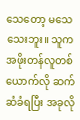သေတော့ မသေသေးဘူး။ သူက အဖိုးတန်လူတစ်ယောက်လို ဆက်ဆံခံရပြီး အခုလို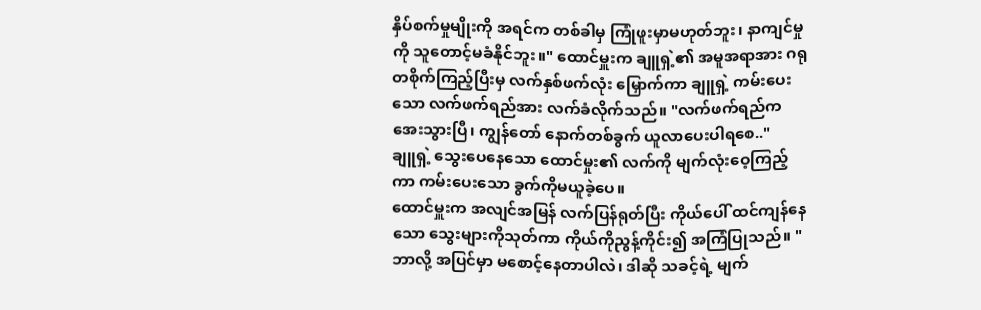နှိပ်စက်မှုမျိုးကို အရင်က တစ်ခါမှ ကြုံဖူးမှာမဟုတ်ဘူး၊ နာကျင်မှုကို သူတောင့်မခံနိုင်ဘူး။" ထောင်မှူးက ချူရှဲ့၏ အမူအရာအား ဂရုတစိုက်ကြည့်ပြီးမှ လက်နှစ်ဖက်လုံး မြှောက်ကာ ချူရှဲ့ ကမ်းပေးသော လက်ဖက်ရည်အား လက်ခံလိုက်သည်။ "လက်ဖက်ရည်က အေးသွားပြီ၊ ကျွန်တော် နောက်တစ်ခွက် ယူလာပေးပါရစေ.."
ချူရှဲ့ သွေးပေနေသော ထောင်မှုး၏ လက်ကို မျက်လုံးဝေ့ကြည့်ကာ ကမ်းပေးသော ခွက်ကိုမယူခဲ့ပေ။
ထောင်မှူးက အလျင်အမြန် လက်ပြန်ရုတ်ပြီး ကိုယ်ပေါ် ထင်ကျန်နေသော သွေးများကိုသုတ်ကာ ကိုယ်ကိုညွန့်ကိုင်း၍ အကြံပြုသည်။ "ဘာလို့ အပြင်မှာ မစောင့်နေတာပါလဲ၊ ဒါဆို သခင့်ရဲ့ မျက်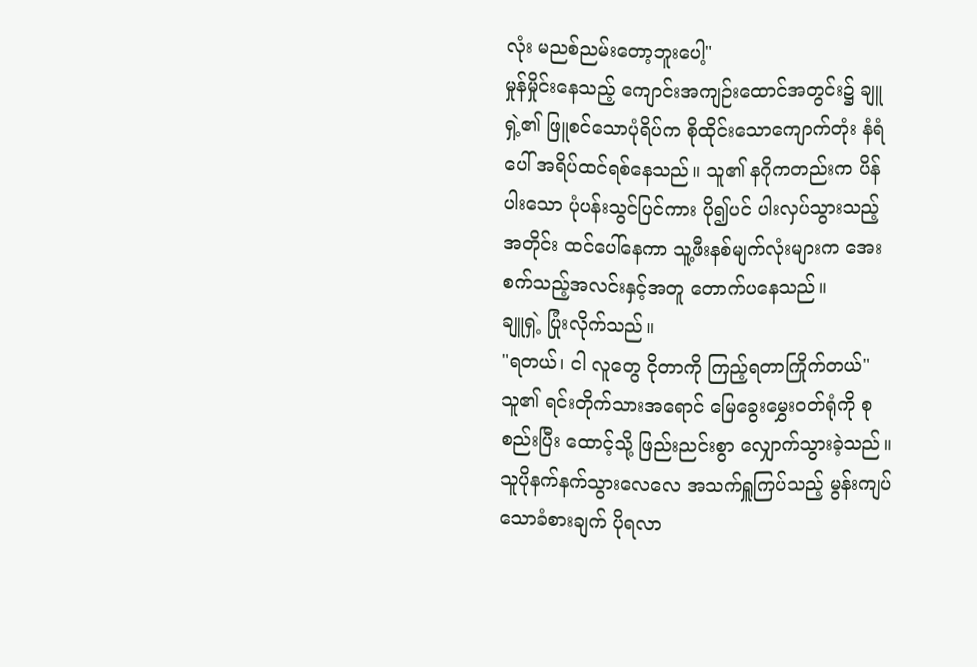လုံး မညစ်ညမ်းတော့ဘူးပေါ့"
မှုန်မှိုင်းနေသည့် ကျောင်းအကျဉ်းထောင်အတွင်း၌ ချူရှဲ့၏ ဖြူစင်သောပုံရိပ်က စိုထိုင်းသောကျောက်တုံး နံရံပေါ် အရိပ်ထင်ရစ်နေသည်။ သူ၏ နဂိုကတည်းက ပိန်ပါးသော ပုံပန်းသွင်ပြင်ကား ပို၍ပင် ပါးလှပ်သွားသည့်အတိုင်း ထင်ပေါ်နေကာ သူ့ဖီးနစ်မျက်လုံးများက အေးစက်သည့်အလင်းနှင့်အတူ တောက်ပနေသည်။
ချူရှဲ့ ပြုံးလိုက်သည်။
"ရတယ်၊ ငါ လူတွေ ငိုတာကို ကြည့်ရတာကြိုက်တယ်"
သူ၏ ရင်းတိုက်သားအရောင် မြေခွေးမွှေးဝတ်ရုံကို စုစည်းပြီး ထောင့်သို့ ဖြည်းညင်းစွာ လျှောက်သွားခဲ့သည်။ သူပိုနက်နက်သွားလေလေ အသက်ရှူကြပ်သည့် မွန်းကျပ်သောခံစားချက် ပိုရလာ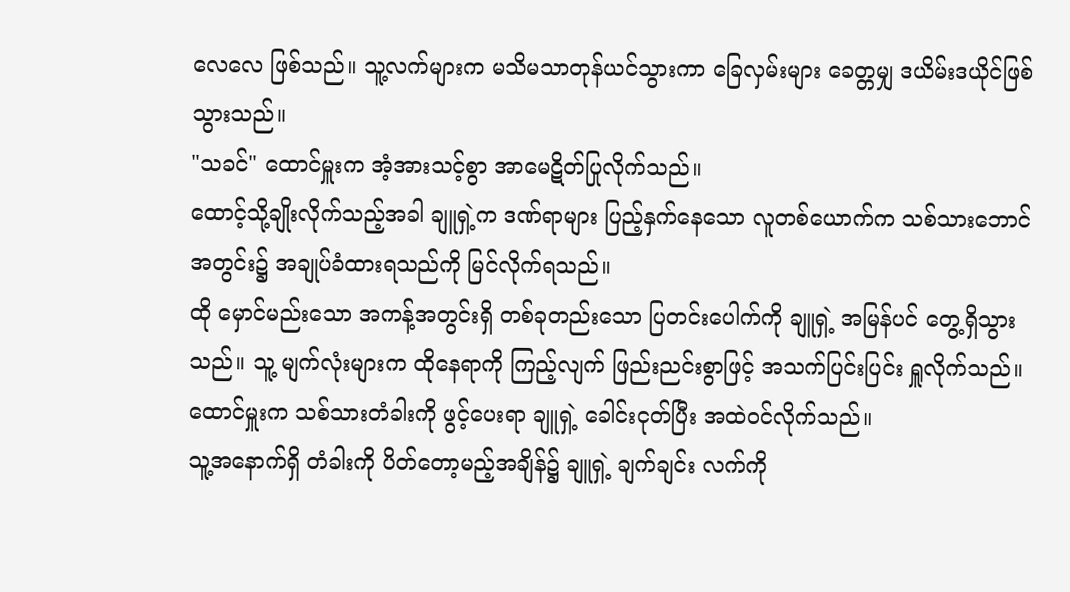လေလေ ဖြစ်သည်။ သူ့လက်များက မသိမသာတုန်ယင်သွားကာ ခြေလှမ်းများ ခေတ္တမျှ ဒယိမ်းဒယိုင်ဖြစ်သွားသည်။
"သခင်" ထောင်မှူးက အံ့အားသင့်စွာ အာမေဋိတ်ပြုလိုက်သည်။
ထောင့်သို့ချိုးလိုက်သည့်အခါ ချူရှဲ့က ဒဏ်ရာများ ပြည့်နှက်နေသော လူတစ်ယောက်က သစ်သားဘောင်အတွင်း၌ အချုပ်ခံထားရသည်ကို မြင်လိုက်ရသည်။
ထို မှောင်မည်းသော အကန့်အတွင်းရှိ တစ်ခုတည်းသော ပြတင်းပေါက်ကို ချူရှဲ့ အမြန်ပင် တွေ့ရှိသွားသည်။ သူ့ မျက်လုံးများက ထိုနေရာကို ကြည့်လျက် ဖြည်းညင်းစွာဖြင့် အသက်ပြင်းပြင်း ရှူလိုက်သည်။
ထောင်မှူးက သစ်သားတံခါးကို ဖွင့်ပေးရာ ချူရှဲ့ ခေါင်းငုတ်ပြီး အထဲဝင်လိုက်သည်။
သူ့အနောက်ရှိ တံခါးကို ပိတ်တော့မည့်အချိန်၌ ချူရှဲ့ ချက်ချင်း လက်ကို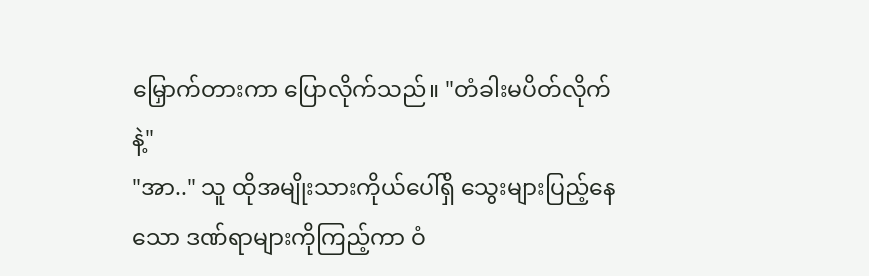မြှောက်တားကာ ပြောလိုက်သည်။ "တံခါးမပိတ်လိုက်နဲ့"
"အာ.." သူ ထိုအမျိုးသားကိုယ်ပေါ်ရှိ သွေးများပြည့်နေသော ဒဏ်ရာများကိုကြည့်ကာ ဝံ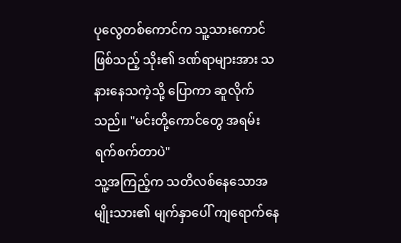ပုလွေတစ်ကောင်က သူ့သားကောင်ဖြစ်သည့် သိုး၏ ဒဏ်ရာများအား သနားနေသကဲ့သို့ ပြောကာ ဆူလိုက်သည်။ "မင်းတို့ကောင်တွေ အရမ်းရက်စက်တာပဲ"
သူ့အကြည့်က သတိလစ်နေသောအမျိုးသား၏ မျက်နှာပေါ် ကျရောက်နေ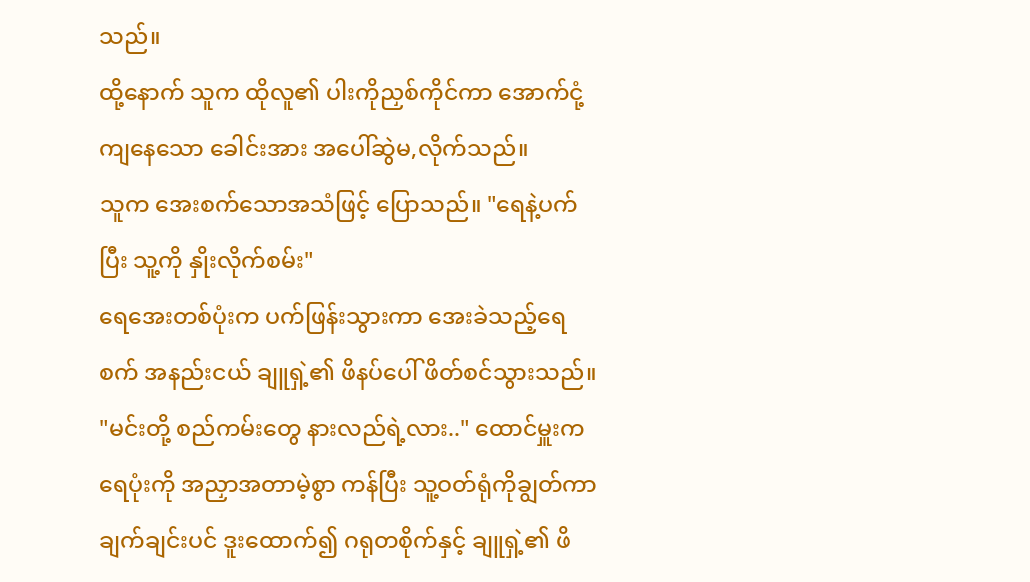သည်။
ထို့နောက် သူက ထိုလူ၏ ပါးကိုညှစ်ကိုင်ကာ အောက်ငုံ့ကျနေသော ခေါင်းအား အပေါ်ဆွဲမ,လိုက်သည်။
သူက အေးစက်သောအသံဖြင့် ပြောသည်။ "ရေနဲ့ပက်ပြီး သူ့ကို နှိုးလိုက်စမ်း"
ရေအေးတစ်ပုံးက ပက်ဖြန်းသွားကာ အေးခဲသည့်ရေစက် အနည်းငယ် ချူရှဲ့၏ ဖိနပ်ပေါ် ဖိတ်စင်သွားသည်။
"မင်းတို့ စည်ကမ်းတွေ နားလည်ရဲ့လား.." ထောင်မှူးက ရေပုံးကို အညှာအတာမဲ့စွာ ကန်ပြီး သူ့ဝတ်ရုံကိုချွတ်ကာ ချက်ချင်းပင် ဒူးထောက်၍ ဂရုတစိုက်နှင့် ချူရှဲ့၏ ဖိ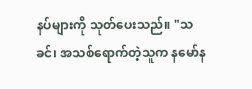နပ်များကို သုတ်ပေးသည်။ "သခင်၊ အသစ်ရောက်တဲ့သူက နမော်န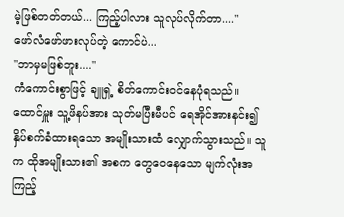မဲ့ဖြစ်တတ်တယ်... ကြည့်ပါလား သူလုပ်လိုက်တာ...."
ဖော်လံဖော်ဖားလုပ်တဲ့ ကောင်ပဲ...
"ဘာမှမဖြစ်ဘူး...."
ကံကောင်းစွာဖြင့် ချူရှဲ့ စိတ်ကောင်းဝင်နေပုံရသည်။ ထောင်မှူး သူ့ဖိနပ်အား သုတ်မပြီးမီပင် ရေအိုင်အားနင်း၍ နှိပ်စက်ခံထားရသော အမျိုးသားထံ လျှောက်သွားသည်။ သူက ထိုအမျိုးသား၏ အစက တွေဝေနေသော မျက်လုံးအကြည့်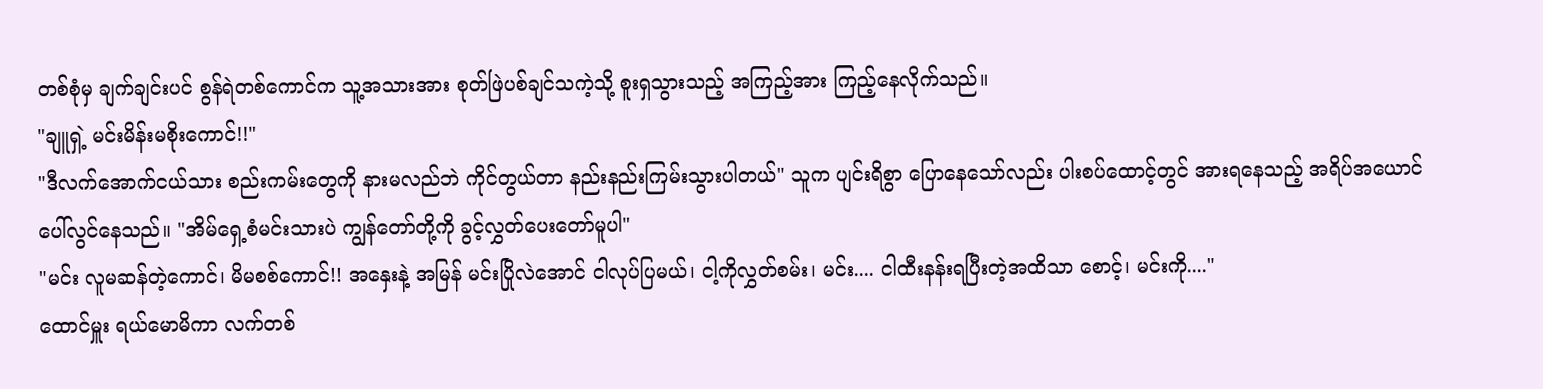တစ်စုံမှ ချက်ချင်းပင် စွန်ရဲတစ်ကောင်က သူ့အသားအား စုတ်ဖြဲပစ်ချင်သကဲ့သို့ စူးရှသွားသည့် အကြည့်အား ကြည့်နေလိုက်သည်။
"ချူရှဲ့ မင်းမိန်းမစိုးကောင်!!"
"ဒီလက်အောက်ငယ်သား စည်းကမ်းတွေကို နားမလည်ဘဲ ကိုင်တွယ်တာ နည်းနည်းကြမ်းသွားပါတယ်" သူက ပျင်းရိစွာ ပြောနေသော်လည်း ပါးစပ်ထောင့်တွင် အားရနေသည့် အရိပ်အယောင် ပေါ်လွင်နေသည်။ "အိမ်ရှေ့စံမင်းသားပဲ ကျွန်တော်တို့ကို ခွင့်လွှတ်ပေးတော်မူပါ"
"မင်း လူမဆန်တဲ့ကောင်၊ မိမစစ်ကောင်!! အနှေးနဲ့ အမြန် မင်းပြိုလဲအောင် ငါလုပ်ပြမယ်၊ ငါ့ကိုလွှတ်စမ်း၊ မင်း.... ငါထီးနန်းရပြီးတဲ့အထိသာ စောင့်၊ မင်းကို...."
ထောင်မှူး ရယ်မောမိကာ လက်တစ်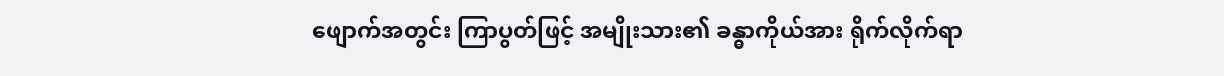ဖျောက်အတွင်း ကြာပွတ်ဖြင့် အမျိုးသား၏ ခန္ဓာကိုယ်အား ရိုက်လိုက်ရာ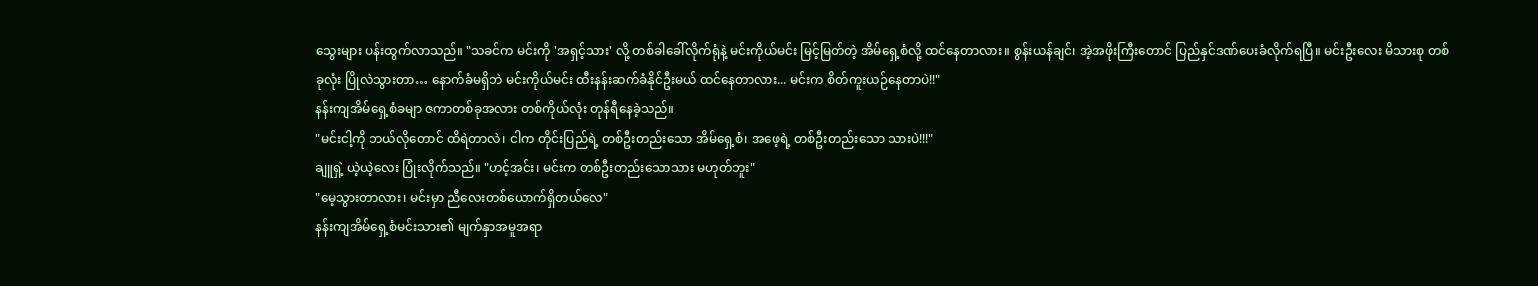သွေးများ ပန်းထွက်လာသည်။ "သခင်က မင်းကို 'အရှင့်သား' လို့ တစ်ခါခေါ်လိုက်ရုံနဲ့ မင်းကိုယ်မင်း မြင့်မြတ်တဲ့ အိမ်ရှေ့စံလို့ ထင်နေတာလား။ စွန်းယန်ချင်၊ အဲ့အဖိုးကြီးတောင် ပြည်နှင်ဒဏ်ပေးခံလိုက်ရပြီ။ မင်းဦးလေး မိသားစု တစ်ခုလုံး ပြိုလဲသွားတာ… နောက်ခံမရှိဘဲ မင်းကိုယ်မင်း ထီးနန်းဆက်ခံနိုင်ဦးမယ် ထင်နေတာလား... မင်းက စိတ်ကူးယဉ်နေတာပဲ!!"
နန်းကျအိမ်ရှေ့စံခမျာ ဇကာတစ်ခုအလား တစ်ကိုယ်လုံး တုန်ရီနေခဲ့သည်။
"မင်းငါ့ကို ဘယ်လိုတောင် ထိရဲတာလဲ၊ ငါက တိုင်းပြည်ရဲ့ တစ်ဦးတည်းသော အိမ်ရှေ့စံ၊ အဖေ့ရဲ့ တစ်ဦးတည်းသော သားပဲ!!!"
ချူရှဲ့ ယဲ့ယဲ့လေး ပြုံးလိုက်သည်။ "ဟင့်အင်း၊ မင်းက တစ်ဦးတည်းသောသား မဟုတ်ဘူး"
"မေ့သွားတာလား၊ မင်းမှာ ညီလေးတစ်ယောက်ရှိတယ်လေ"
နန်းကျအိမ်ရှေ့စံမင်းသား၏ မျက်နှာအမူအရာ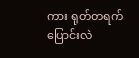ကား ရုတ်တရက် ပြောင်းလဲ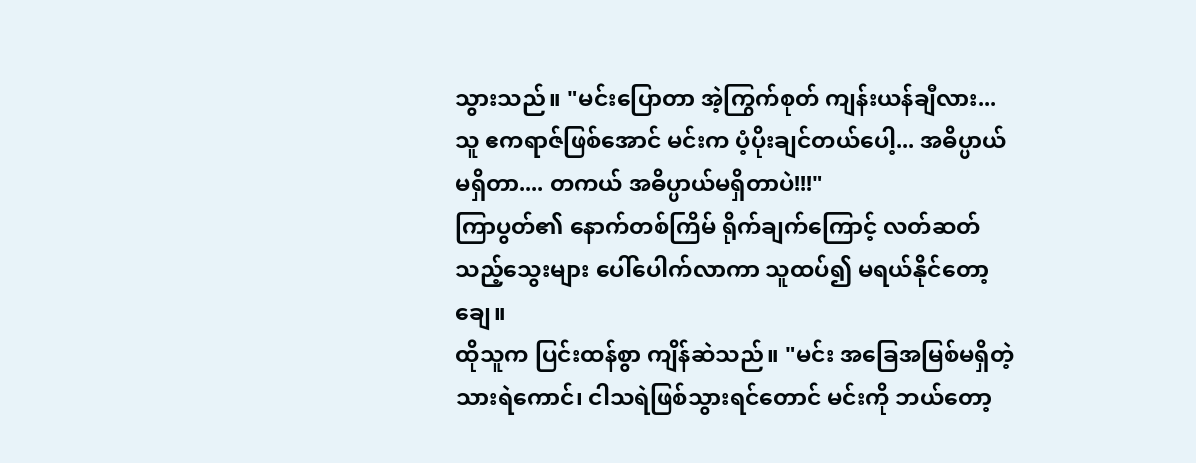သွားသည်။ "မင်းပြောတာ အဲ့ကြွက်စုတ် ကျန်းယန်ချီလား... သူ ဧကရာဇ်ဖြစ်အောင် မင်းက ပံ့ပိုးချင်တယ်ပေါ့... အဓိပ္ပာယ်မရှိတာ.... တကယ် အဓိပ္ပာယ်မရှိတာပဲ!!!"
ကြာပွတ်၏ နောက်တစ်ကြိမ် ရိုက်ချက်ကြောင့် လတ်ဆတ်သည့်သွေးများ ပေါ်ပေါက်လာကာ သူထပ်၍ မရယ်နိုင်တော့ချေ။
ထိုသူက ပြင်းထန်စွာ ကျိန်ဆဲသည်။ "မင်း အခြေအမြစ်မရှိတဲ့ သားရဲကောင်၊ ငါသရဲဖြစ်သွားရင်တောင် မင်းကို ဘယ်တော့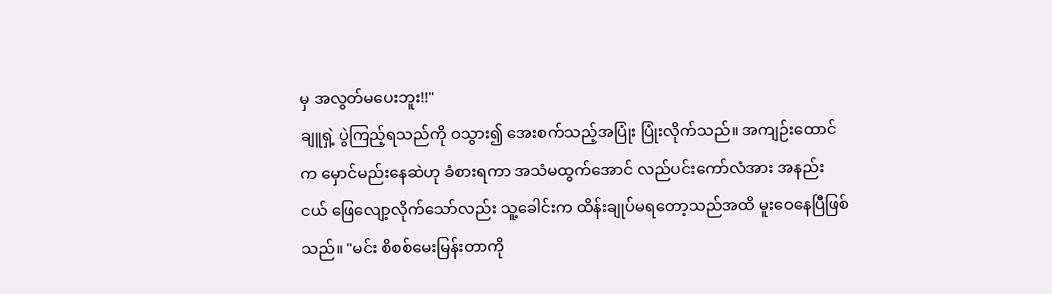မှ အလွတ်မပေးဘူး!!"
ချူရှဲ့ ပွဲကြည့်ရသည်ကို ဝသွား၍ အေးစက်သည့်အပြုံး ပြုံးလိုက်သည်။ အကျဉ်းထောင်က မှောင်မည်းနေဆဲဟု ခံစားရကာ အသံမထွက်အောင် လည်ပင်းကော်လံအား အနည်းငယ် ဖြေလျော့လိုက်သော်လည်း သူ့ခေါင်းက ထိန်းချုပ်မရတော့သည်အထိ မူးဝေနေပြီဖြစ်သည်။ "မင်း စိစစ်မေးမြန်းတာကို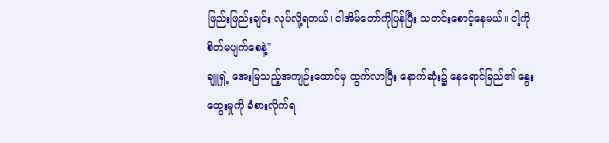ဖြည်းဖြည်းချင်း လုပ်လို့ရတယ်၊ ငါအိမ်တော်ကိုပြန်ပြီး သတင်းစောင့်နေမယ်။ ငါ့ကို စိတ်မပျက်စေနဲ့"
ချူရှဲ့ အေးမြသည့်အကျဉ်းထောင်မှ ထွက်လာပြီး နောက်ဆုံး၌ နေရောင်ခြည်၏ နွေးထွေးမှုကို ခံစားလိုက်ရ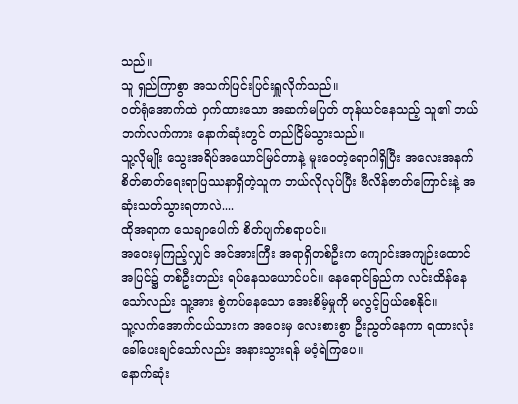သည်။
သူ ရှည်ကြာစွာ အသက်ပြင်းပြင်းရှူလိုက်သည်။
ဝတ်ရုံအောက်ထဲ ဝှက်ထားသော အဆက်မပြတ် တုန်ယင်နေသည့် သူ၏ ဘယ်ဘက်လက်ကား နောက်ဆုံးတွင် တည်ငြိမ်သွားသည်။
သူ့လိုမျိုး သွေးအရိပ်အယောင်မြင်တာနဲ့ မူးဝေတဲ့ရောဂါရှိပြီး အလေးအနက် စိတ်ဓာတ်ရေးရာပြဿနာရှိတဲ့သူက ဘယ်လိုလုပ်ပြီး ဗီလိန်ဇာတ်ကြောင်းနဲ့ အဆုံးသတ်သွားရတာလဲ....
ထိုအရာက သေချာပေါက် စိတ်ပျက်စရာပင်။
အဝေးမှကြည့်လျှင် အင်အားကြီး အရာရှိတစ်ဦးက ကျောင်းအကျဉ်းထောင်အပြင်၌ တစ်ဦးတည်း ရပ်နေသယောင်ပင်။ နေရောင်ခြည်က လင်းထိန်နေသော်လည်း သူ့အား စွဲကပ်နေသော အေးစိမ့်မှုကို မလွင့်ပြယ်စေနိုင်။
သူ့လက်အောက်ငယ်သားက အဝေးမှ လေးစားစွာ ဦးညွတ်နေကာ ရထားလုံး ခေါ်ပေးချင်သော်လည်း အနားသွားရန် မဝံ့ရဲကြပေ။
နောက်ဆုံး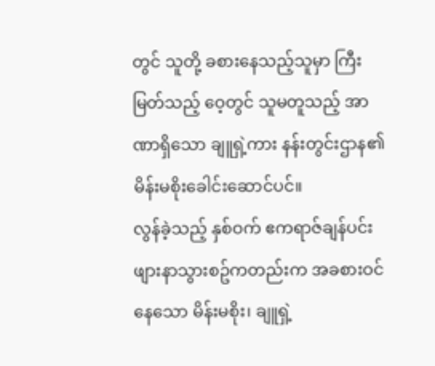တွင် သူတို့ ခစားနေသည့်သူမှာ ကြီးမြတ်သည့် ဝေ့တွင် သူမတူသည့် အာဏာရှိသော ချူရှဲ့ကား နန်းတွင်းဌာန၏ မိန်းမစိုးခေါင်းဆောင်ပင်။
လွန်ခဲ့သည့် နှစ်ဝက် ဧကရာဇ်ချန်ပင်း ဖျားနာသွားစဥ်ကတည်းက အခစားဝင်နေသော မိန်းမစိုး၊ ချူရှဲ့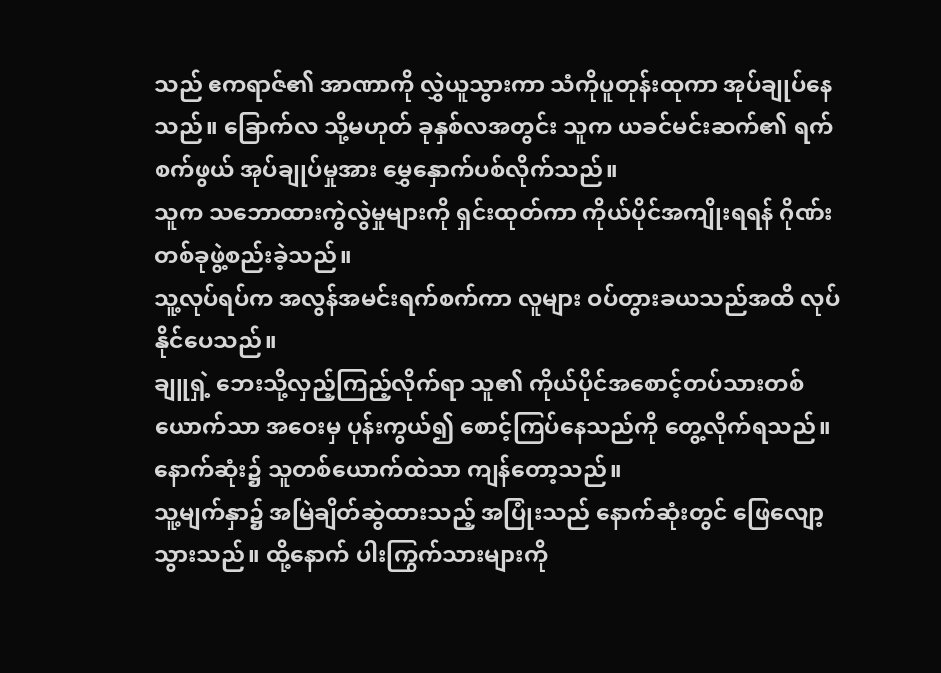သည် ဧကရာဇ်၏ အာဏာကို လွှဲယူသွားကာ သံကိုပူတုန်းထုကာ အုပ်ချုပ်နေသည်။ ခြောက်လ သို့မဟုတ် ခုနှစ်လအတွင်း သူက ယခင်မင်းဆက်၏ ရက်စက်ဖွယ် အုပ်ချုပ်မှုအား မွှေနှောက်ပစ်လိုက်သည်။
သူက သဘောထားကွဲလွဲမှုများကို ရှင်းထုတ်ကာ ကိုယ်ပိုင်အကျိုးရရန် ဂိုဏ်းတစ်ခုဖွဲ့စည်းခဲ့သည်။
သူ့လုပ်ရပ်က အလွန်အမင်းရက်စက်ကာ လူများ ဝပ်တွားခယသည်အထိ လုပ်နိုင်ပေသည်။
ချူရှဲ့ ဘေးသို့လှည့်ကြည့်လိုက်ရာ သူ၏ ကိုယ်ပိုင်အစောင့်တပ်သားတစ်ယောက်သာ အဝေးမှ ပုန်းကွယ်၍ စောင့်ကြပ်နေသည်ကို တွေ့လိုက်ရသည်။
နောက်ဆုံး၌ သူတစ်ယောက်ထဲသာ ကျန်တော့သည်။
သူ့မျက်နှာ၌ အမြဲချိတ်ဆွဲထားသည့် အပြုံးသည် နောက်ဆုံးတွင် ဖြေလျော့သွားသည်။ ထို့နောက် ပါးကြွက်သားများကို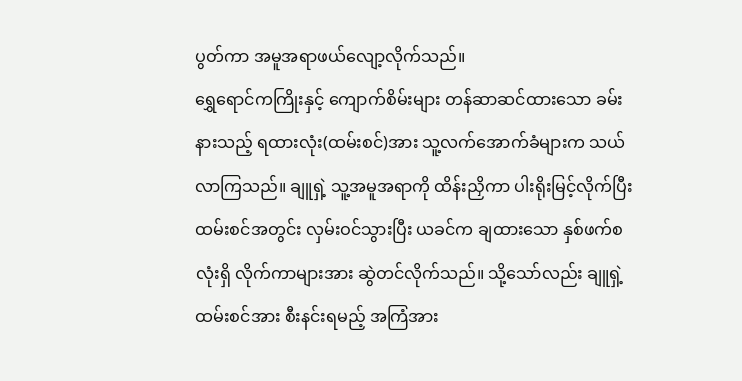ပွတ်ကာ အမူအရာဖယ်လျော့လိုက်သည်။
ရွှေရောင်ကကြိုးနှင့် ကျောက်စိမ်းများ တန်ဆာဆင်ထားသော ခမ်းနားသည့် ရထားလုံး(ထမ်းစင်)အား သူ့လက်အောက်ခံများက သယ်လာကြသည်။ ချူရှဲ့ သူ့အမူအရာကို ထိန်းညှိကာ ပါးရိုးမြင့်လိုက်ပြီး ထမ်းစင်အတွင်း လှမ်းဝင်သွားပြီး ယခင်က ချထားသော နှစ်ဖက်စလုံးရှိ လိုက်ကာများအား ဆွဲတင်လိုက်သည်။ သို့သော်လည်း ချူရှဲ့ ထမ်းစင်အား စီးနင်းရမည့် အကြံအား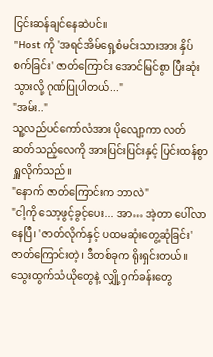ငြင်းဆန်ချင်နေဆဲပင်။
"Host ကို 'အရင်အိမ်ရှေ့စံမင်းသားအား နှိပ်စက်ခြင်း' ဇာတ်ကြောင်း အောင်မြင်စွာ ပြီးဆုံးသွားလို့ ဂုဏ်ပြုပါတယ်..."
"အမ်း.."
သူ့လည်ပင်ကော်လံအား ပိုလျော့ကာ လတ်ဆတ်သည့်လေကို အားပြင်းပြင်းနှင့် ပြင်းထန်စွာ ရှူလိုက်သည်။
"နောက် ဇာတ်ကြောင်းက ဘာလဲ"
"ငါ့ကို သော့ဖွင့်ခွင့်ပေး... အာ… အဲ့တာ ပေါ်လာနေပြီ၊ 'ဇာတ်လိုက်နှင့် ပထမဆုံးတွေ့ဆုံခြင်း' ဇာတ်ကြောင်းတဲ့၊ ဒီတစ်ခုက ရိုးရှင်းတယ်။ သွေးထွက်သံယိုတွေနဲ့ လျှို့ဝှက်ခန်းတွေ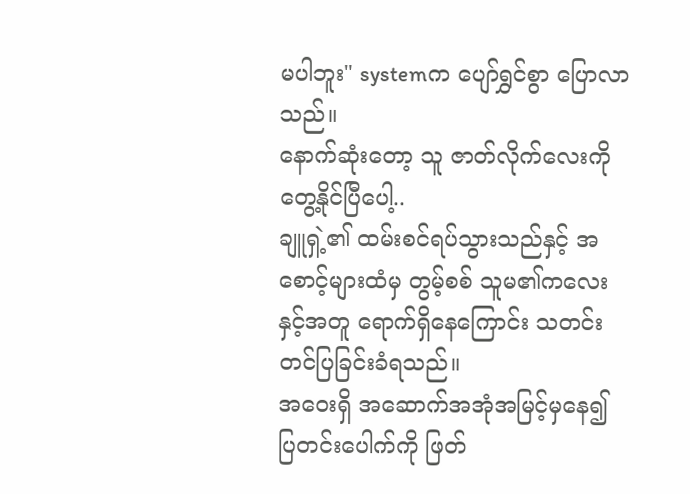မပါဘူး" systemက ပျော်ရွှင်စွာ ပြောလာသည်။
နောက်ဆုံးတော့ သူ ဇာတ်လိုက်လေးကို တွေ့နိုင်ပြီပေါ့..
ချူရှဲ့၏ ထမ်းစင်ရပ်သွားသည်နှင့် အစောင့်များထံမှ တွမ့်စစ် သူမ၏ကလေးနှင့်အတူ ရောက်ရှိနေကြောင်း သတင်းတင်ပြခြင်းခံရသည်။
အဝေးရှိ အဆောက်အအုံအမြင့်မှနေ၍ ပြတင်းပေါက်ကို ဖြတ်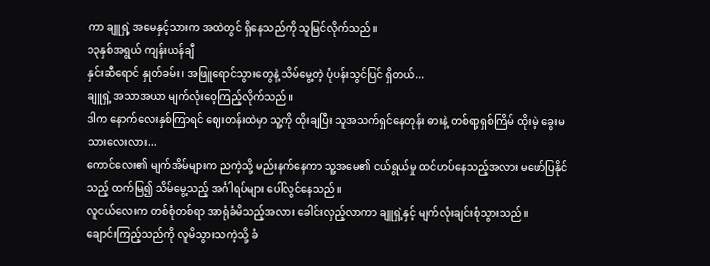ကာ ချူရှဲ့ အမေနှင့်သားက အထဲတွင် ရှိနေသည်ကို သူမြင်လိုက်သည်။
၁၃နှစ်အရွယ် ကျန်းယန်ချီ
နှင်းဆီရောင် နှုတ်ခမ်း၊ အဖြူရောင်သွားတွေနဲ့ သိမ်မွေ့တဲ့ ပုံပန်းသွင်ပြင် ရှိတယ်...
ချူရှဲ့ အသာအယာ မျက်လုံးဝေ့ကြည့်လိုက်သည်။
ဒါက နောက်လေးနှစ်ကြာရင် ဈေးတန်းထဲမှာ သူ့ကို ထိုးချပြီး သူအသက်ရှင်နေတုန်း ဓားနဲ့ တစ်ရာ့ရှစ်ကြိမ် ထိုးမဲ့ ခွေးမသားလေးလား...
ကောင်လေး၏ မျက်အိမ်များက ညကဲ့သို့ မည်းနက်နေကာ သူ့အမေ၏ ငယ်ရွယ်မှု ထင်ဟပ်နေသည့်အလား မဖော်ပြနိုင်သည့် ထက်မြ၍ သိမ်မွေ့သည့် အင်္ဂါရပ်များ ပေါ်လွင်နေသည်။
လူငယ်လေးက တစ်စုံတစ်ရာ အာရုံခံမိသည့်အလား ခေါင်းလှည့်လာကာ ချူရှဲ့နှင့် မျက်လုံးချင်းစုံသွားသည်။
ချောင်းကြည့်သည်ကို လူမိသွားသကဲ့သို့ ခံ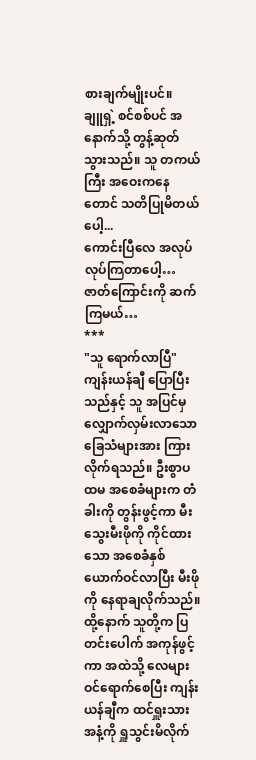စားချက်မျိုးပင်။
ချူရှဲ့ စင်စစ်ပင် အနောက်သို့ တွန့်ဆုတ်သွားသည်။ သူ တကယ်ကြီး အဝေးကနေတောင် သတိပြုမိတယ်ပေါ့...
ကောင်းပြီလေ အလုပ်လုပ်ကြတာပေါ့…
ဇာတ်ကြောင်းကို ဆက်ကြမယ်…
***
"သူ ရောက်လာပြီ"
ကျန်းယန်ချီ ပြောပြီးသည်နှင့် သူ အပြင်မှ လျှောက်လှမ်းလာသော ခြေသံများအား ကြားလိုက်ရသည်။ ဦးစွာပထမ အစေခံများက တံခါးကို တွန်းဖွင့်ကာ မီးသွေးမီးဖိုကို ကိုင်ထားသော အစေခံနှစ်ယောက်ဝင်လာပြီး မီးဖိုကို နေရာချလိုက်သည်။
ထို့နောက် သူတို့က ပြတင်းပေါက် အကုန်ဖွင့်ကာ အထဲသို့ လေများ ဝင်ရောက်စေပြီး ကျန်းယန်ချီက ထင်ရှူးသားအနံ့ကို ရှူသွင်းမိလိုက်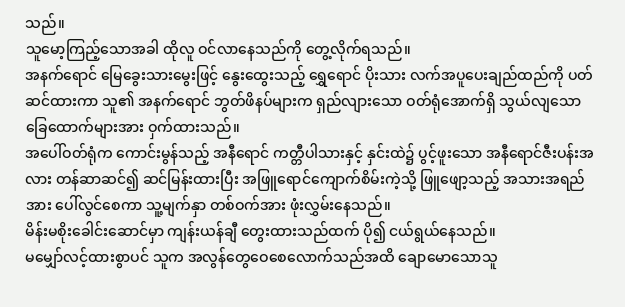သည်။
သူမော့ကြည့်သောအခါ ထိုလူ ဝင်လာနေသည်ကို တွေ့လိုက်ရသည်။
အနက်ရောင် မြေခွေးသားမွေးဖြင့် နွေးထွေးသည့် ရွှေရောင် ပိုးသား လက်အပူပေးချည်ထည်ကို ပတ်ဆင်ထားကာ သူ၏ အနက်ရောင် ဘွတ်ဖိနပ်များက ရှည်လျားသော ဝတ်ရုံအောက်ရှိ သွယ်လျသော ခြေထောက်များအား ဝှက်ထားသည်။
အပေါ်ဝတ်ရုံက ကောင်းမွန်သည့် အနီရောင် ကတ္တီပါသားနှင့် နှင်းထဲ၌ ပွင့်ဖူးသော အနီရောင်ဇီးပန်းအလား တန်ဆာဆင်၍ ဆင်မြန်းထားပြီး အဖြူရောင်ကျောက်စိမ်းကဲ့သို့ ဖြူဖျော့သည့် အသားအရည်အား ပေါ်လွင်စေကာ သူ့မျက်နှာ တစ်ဝက်အား ဖုံးလွှမ်းနေသည်။
မိန်းမစိုးခေါင်းဆောင်မှာ ကျန်းယန်ချီ တွေးထားသည်ထက် ပို၍ ငယ်ရွယ်နေသည်။
မမျှော်လင့်ထားစွာပင် သူက အလွန်တွေဝေစေလောက်သည်အထိ ချောမောသောသူ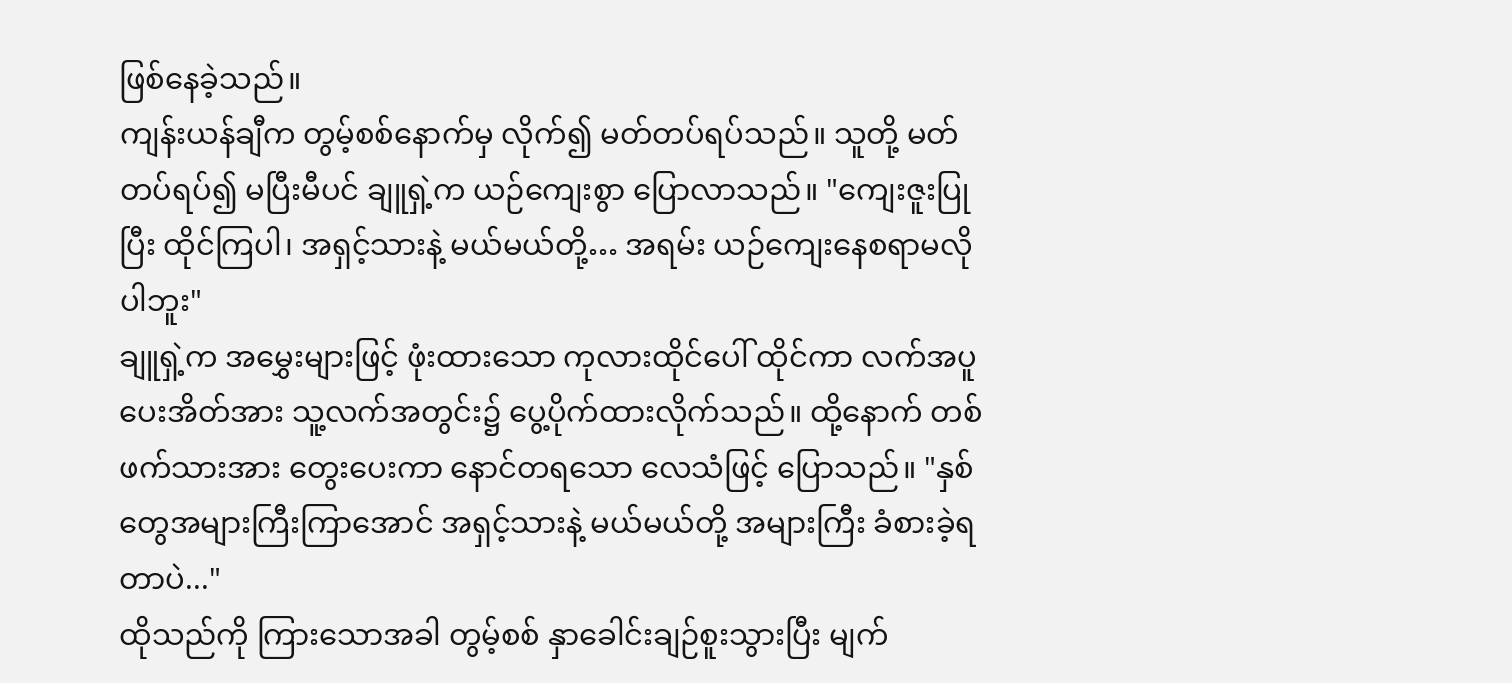ဖြစ်နေခဲ့သည်။
ကျန်းယန်ချီက တွမ့်စစ်နောက်မှ လိုက်၍ မတ်တပ်ရပ်သည်။ သူတို့ မတ်တပ်ရပ်၍ မပြီးမီပင် ချူရှဲ့က ယဉ်ကျေးစွာ ပြောလာသည်။ "ကျေးဇူးပြုပြီး ထိုင်ကြပါ၊ အရှင့်သားနဲ့ မယ်မယ်တို့… အရမ်း ယဉ်ကျေးနေစရာမလိုပါဘူး"
ချူရှဲ့က အမွှေးများဖြင့် ဖုံးထားသော ကုလားထိုင်ပေါ် ထိုင်ကာ လက်အပူပေးအိတ်အား သူ့လက်အတွင်း၌ ပွေ့ပိုက်ထားလိုက်သည်။ ထို့နောက် တစ်ဖက်သားအား တွေးပေးကာ နောင်တရသော လေသံဖြင့် ပြောသည်။ "နှစ်တွေအများကြီးကြာအောင် အရှင့်သားနဲ့ မယ်မယ်တို့ အများကြီး ခံစားခဲ့ရတာပဲ..."
ထိုသည်ကို ကြားသောအခါ တွမ့်စစ် နှာခေါင်းချဉ်စူးသွားပြီး မျက်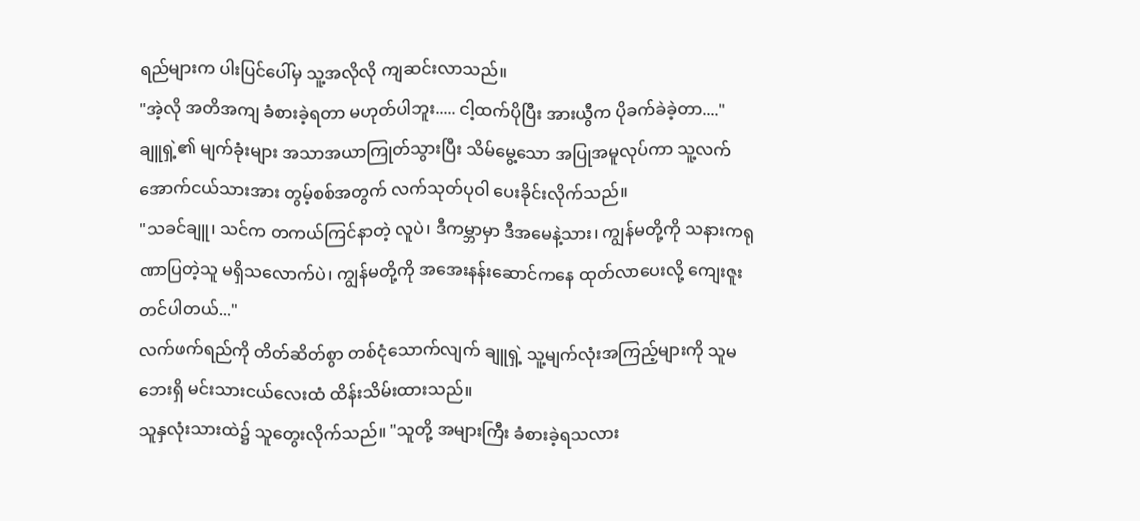ရည်များက ပါးပြင်ပေါ်မှ သူ့အလိုလို ကျဆင်းလာသည်။
"အဲ့လို အတိအကျ ခံစားခဲ့ရတာ မဟုတ်ပါဘူး..... ငါ့ထက်ပိုပြီး အားယွီက ပိုခက်ခဲခဲ့တာ...."
ချူရှဲ့၏ မျက်ခုံးများ အသာအယာကြုတ်သွားပြီး သိမ်မွေ့သော အပြုအမူလုပ်ကာ သူ့လက်အောက်ငယ်သားအား တွမ့်စစ်အတွက် လက်သုတ်ပုဝါ ပေးခိုင်းလိုက်သည်။
"သခင်ချူ၊ သင်က တကယ်ကြင်နာတဲ့ လူပဲ၊ ဒီကမ္ဘာမှာ ဒီအမေနဲ့သား၊ ကျွန်မတို့ကို သနားကရုဏာပြတဲ့သူ မရှိသလောက်ပဲ၊ ကျွန်မတို့ကို အအေးနန်းဆောင်ကနေ ထုတ်လာပေးလို့ ကျေးဇူးတင်ပါတယ်..."
လက်ဖက်ရည်ကို တိတ်ဆိတ်စွာ တစ်ငုံသောက်လျက် ချူရှဲ့ သူ့မျက်လုံးအကြည့်များကို သူမဘေးရှိ မင်းသားငယ်လေးထံ ထိန်းသိမ်းထားသည်။
သူနှလုံးသားထဲ၌ သူတွေးလိုက်သည်။ "သူတို့ အများကြီး ခံစားခဲ့ရသလား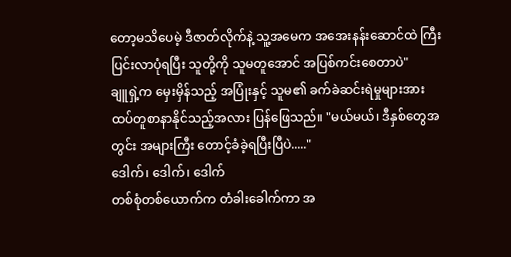တော့မသိပေမဲ့ ဒီဇာတ်လိုက်နဲ့ သူ့အမေက အအေးနန်းဆောင်ထဲ ကြီးပြင်းလာပုံရပြီး သူတို့ကို သူမတူအောင် အပြစ်ကင်းစေတာပဲ"
ချူရှဲ့က မှေးမှိန်သည့် အပြုံးနှင့် သူမ၏ ခက်ခဲဆင်းရဲမှုများအား ထပ်တူစာနာနိုင်သည့်အလား ပြန်ဖြေသည်။ "မယ်မယ်၊ ဒီနှစ်တွေအတွင်း အများကြီး တောင့်ခံခဲ့ရပြီးပြီပဲ....."
ဒေါက်၊ ဒေါက်၊ ဒေါက်
တစ်စုံတစ်ယောက်က တံခါးခေါက်ကာ အ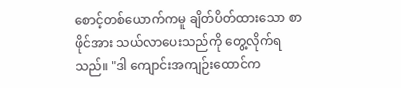စောင့်တစ်ယောက်ကမူ ချိတ်ပိတ်ထားသော စာဖိုင်အား သယ်လာပေးသည်ကို တွေ့လိုက်ရသည်။ "ဒါ ကျောင်းအကျဉ်းထောင်က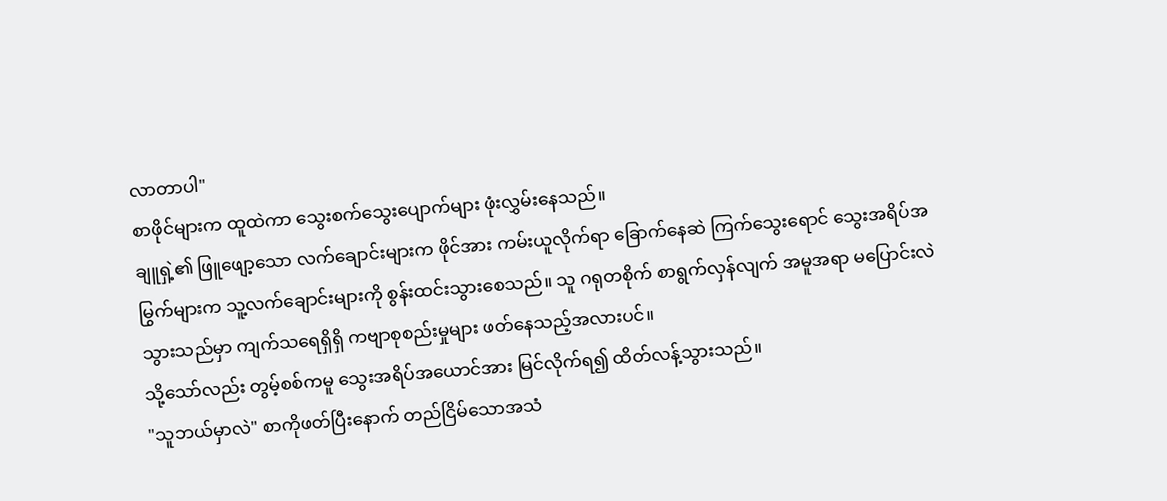လာတာပါ"
စာဖိုင်များက ထူထဲကာ သွေးစက်သွေးပျောက်များ ဖုံးလွှမ်းနေသည်။
ချူရှဲ့၏ ဖြူဖျော့သော လက်ချောင်းများက ဖိုင်အား ကမ်းယူလိုက်ရာ ခြောက်နေဆဲ ကြက်သွေးရောင် သွေးအရိပ်အမြွက်များက သူ့လက်ချောင်းများကို စွန်းထင်းသွားစေသည်။ သူ ဂရုတစိုက် စာရွက်လှန်လျက် အမူအရာ မပြောင်းလဲသွားသည်မှာ ကျက်သရေရှိရှိ ကဗျာစုစည်းမှုများ ဖတ်နေသည့်အလားပင်။
သို့သော်လည်း တွမ့်စစ်ကမူ သွေးအရိပ်အယောင်အား မြင်လိုက်ရ၍ ထိတ်လန့်သွားသည်။
"သူဘယ်မှာလဲ" စာကိုဖတ်ပြီးနောက် တည်ငြိမ်သောအသံ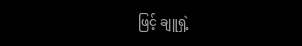ဖြင့် ချူရှဲ့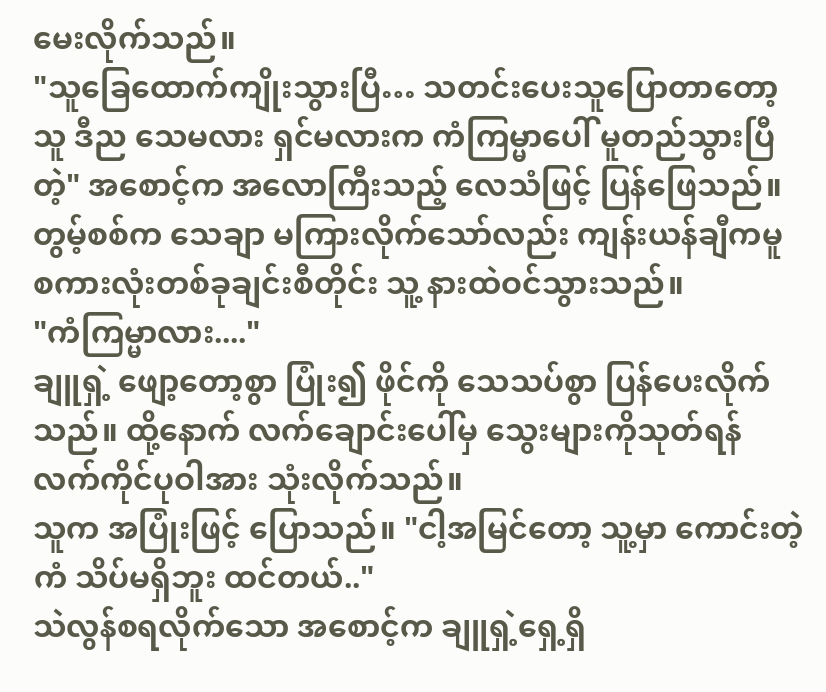မေးလိုက်သည်။
"သူခြေထောက်ကျိုးသွားပြီ… သတင်းပေးသူပြောတာတော့ သူ ဒီည သေမလား ရှင်မလားက ကံကြမ္မာပေါ် မူတည်သွားပြီတဲ့" အစောင့်က အလောကြီးသည့် လေသံဖြင့် ပြန်ဖြေသည်။ တွမ့်စစ်က သေချာ မကြားလိုက်သော်လည်း ကျန်းယန်ချီကမူ စကားလုံးတစ်ခုချင်းစီတိုင်း သူ့ နားထဲဝင်သွားသည်။
"ကံကြမ္မာလား...."
ချူရှဲ့ ဖျော့တော့စွာ ပြုံး၍ ဖိုင်ကို သေသပ်စွာ ပြန်ပေးလိုက်သည်။ ထို့နောက် လက်ချောင်းပေါ်မှ သွေးများကိုသုတ်ရန် လက်ကိုင်ပုဝါအား သုံးလိုက်သည်။
သူက အပြုံးဖြင့် ပြောသည်။ "ငါ့အမြင်တော့ သူ့မှာ ကောင်းတဲ့ကံ သိပ်မရှိဘူး ထင်တယ်.."
သဲလွန်စရလိုက်သော အစောင့်က ချူရှဲ့ရှေ့ရှိ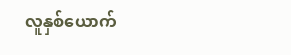လူနှစ်ယောက်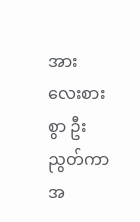အား လေးစားစွာ ဦးညွတ်ကာ အ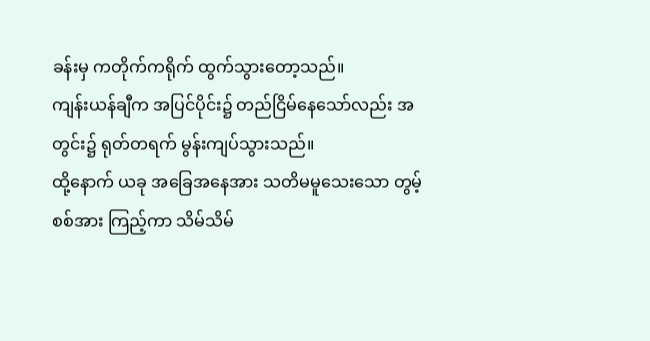ခန်းမှ ကတိုက်ကရိုက် ထွက်သွားတော့သည်။
ကျန်းယန်ချီက အပြင်ပိုင်း၌ တည်ငြိမ်နေသော်လည်း အတွင်း၌ ရုတ်တရက် မွန်းကျပ်သွားသည်။
ထို့နောက် ယခု အခြေအနေအား သတိမမူသေးသော တွမ့်စစ်အား ကြည့်ကာ သိမ်သိမ်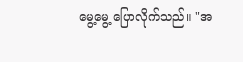မွေ့မွေ့ ပြောလိုက်သည်။ "အ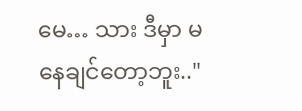မေ… သား ဒီမှာ မနေချင်တော့ဘူး.."